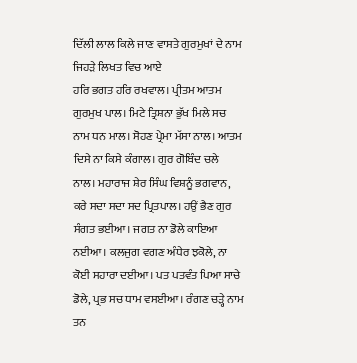ਦਿੱਲੀ ਲਾਲ ਕਿਲੇ ਜਾਣ ਵਾਸਤੇ ਗੁਰਮੁਖਾਂ ਦੇ ਨਾਮ ਜਿਹੜੇ ਲਿਖਤ ਵਿਚ ਆਏ
ਹਰਿ ਭਗਤ ਹਰਿ ਰਖਵਾਲ। ਪ੍ਰੀਤਮ ਆਤਮ ਗੁਰਮੁਖ ਪਾਲ। ਮਿਟੇ ਤ੍ਰਿਸ਼ਨਾ ਭੁੱਖ ਮਿਲੇ ਸਚ ਨਾਮ ਧਨ ਮਾਲ। ਸੋਹਣ ਪ੍ਰੇਮਾ ਮੱਸਾ ਨਾਲ। ਆਤਮ ਦਿਸੇ ਨਾ ਕਿਸੇ ਕੰਗਾਲ। ਗੁਰ ਗੋਬਿੰਦ ਚਲੇ ਨਾਲ। ਮਹਾਰਾਜ ਸ਼ੇਰ ਸਿੰਘ ਵਿਸ਼ਨੂੰ ਭਗਵਾਨ, ਕਰੇ ਸਦਾ ਸਦਾ ਸਦ ਪ੍ਰਿਤਪਾਲ। ਹਉਂ ਭੈਣ ਗੁਰ ਸੰਗਤ ਭਈਆ। ਜਗਤ ਨਾ ਡੋਲੇ ਕਾਇਆ ਨਈਆ। ਕਲਜੁਗ ਵਗਣ ਅੰਧੇਰ ਝਕੋਲੇ, ਨਾ ਕੋਈ ਸਹਾਰਾ ਦਈਆ। ਪਤ ਪਤਵੰਤ ਪਿਆ ਸਾਚੇ ਡੋਲੇ, ਪ੍ਰਭ ਸਚ ਧਾਮ ਵਸਈਆ। ਰੰਗਣ ਚੜ੍ਹੇ ਨਾਮ ਤਨ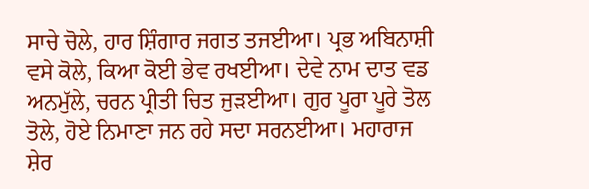ਸਾਚੇ ਚੋਲੇ, ਹਾਰ ਸ਼ਿੰਗਾਰ ਜਗਤ ਤਜਈਆ। ਪ੍ਰਭ ਅਬਿਨਾਸ਼ੀ ਵਸੇ ਕੋਲੇ, ਕਿਆ ਕੋਈ ਭੇਵ ਰਖਈਆ। ਦੇਵੇ ਨਾਮ ਦਾਤ ਵਡ ਅਨਮੁੱਲੇ, ਚਰਨ ਪ੍ਰੀਤੀ ਚਿਤ ਜੁੜਈਆ। ਗੁਰ ਪੂਰਾ ਪੂਰੇ ਤੋਲ ਤੋਲੇ, ਹੋਏ ਨਿਮਾਣਾ ਜਨ ਰਹੇ ਸਦਾ ਸਰਨਈਆ। ਮਹਾਰਾਜ ਸ਼ੇਰ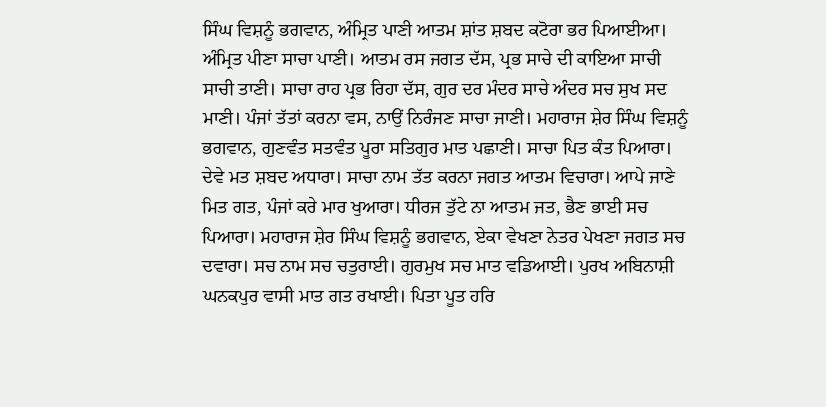ਸਿੰਘ ਵਿਸ਼ਨੂੰ ਭਗਵਾਨ, ਅੰਮ੍ਰਿਤ ਪਾਣੀ ਆਤਮ ਸ਼ਾਂਤ ਸ਼ਬਦ ਕਟੋਰਾ ਭਰ ਪਿਆਈਆ। ਅੰਮ੍ਰਿਤ ਪੀਣਾ ਸਾਚਾ ਪਾਣੀ। ਆਤਮ ਰਸ ਜਗਤ ਦੱਸ, ਪ੍ਰਭ ਸਾਚੇ ਦੀ ਕਾਇਆ ਸਾਚੀ ਸਾਚੀ ਤਾਣੀ। ਸਾਚਾ ਰਾਹ ਪ੍ਰਭ ਰਿਹਾ ਦੱਸ, ਗੁਰ ਦਰ ਮੰਦਰ ਸਾਚੇ ਅੰਦਰ ਸਚ ਸੁਖ ਸਦ ਮਾਣੀ। ਪੰਜਾਂ ਤੱਤਾਂ ਕਰਨਾ ਵਸ, ਨਾਉਂ ਨਿਰੰਜਣ ਸਾਚਾ ਜਾਣੀ। ਮਹਾਰਾਜ ਸ਼ੇਰ ਸਿੰਘ ਵਿਸ਼ਨੂੰ ਭਗਵਾਨ, ਗੁਣਵੰਤ ਸਤਵੰਤ ਪੂਰਾ ਸਤਿਗੁਰ ਮਾਤ ਪਛਾਣੀ। ਸਾਚਾ ਪਿਤ ਕੰਤ ਪਿਆਰਾ। ਦੇਵੇ ਮਤ ਸ਼ਬਦ ਅਧਾਰਾ। ਸਾਚਾ ਨਾਮ ਤੱਤ ਕਰਨਾ ਜਗਤ ਆਤਮ ਵਿਚਾਰਾ। ਆਪੇ ਜਾਣੇ ਮਿਤ ਗਤ, ਪੰਜਾਂ ਕਰੇ ਮਾਰ ਖੁਆਰਾ। ਧੀਰਜ ਤੁੱਟੇ ਨਾ ਆਤਮ ਜਤ, ਭੈਣ ਭਾਈ ਸਚ ਪਿਆਰਾ। ਮਹਾਰਾਜ ਸ਼ੇਰ ਸਿੰਘ ਵਿਸ਼ਨੂੰ ਭਗਵਾਨ, ਏਕਾ ਵੇਖਣਾ ਨੇਤਰ ਪੇਖਣਾ ਜਗਤ ਸਚ ਦਵਾਰਾ। ਸਚ ਨਾਮ ਸਚ ਚਤੁਰਾਈ। ਗੁਰਮੁਖ ਸਚ ਮਾਤ ਵਡਿਆਈ। ਪੁਰਖ ਅਬਿਨਾਸ਼ੀ ਘਨਕਪੁਰ ਵਾਸੀ ਮਾਤ ਗਤ ਰਖਾਈ। ਪਿਤਾ ਪੂਤ ਹਰਿ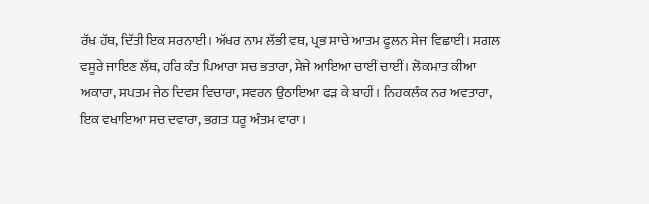ਰੱਖ ਹੱਥ, ਦਿੱਤੀ ਇਕ ਸਰਨਾਈ। ਅੱਖਰ ਨਾਮ ਲੱਭੀ ਵਥ, ਪ੍ਰਭ ਸਾਚੇ ਆਤਮ ਫੂਲਨ ਸੇਜ ਵਿਛਾਈ। ਸਗਲ ਵਸੂਰੇ ਜਾਇਣ ਲੱਥ, ਹਰਿ ਕੰਤ ਪਿਆਰਾ ਸਚ ਭਤਾਰਾ, ਸੇਜੇ ਆਇਆ ਚਾਈਂ ਚਾਈਂ। ਲੋਕਮਾਤ ਕੀਆ ਅਕਾਰਾ, ਸਪਤਮ ਜੇਠ ਦਿਵਸ ਵਿਚਾਰਾ, ਸਵਰਨ ਉਠਾਇਆ ਫੜ ਕੇ ਬਾਹੀਂ। ਨਿਹਕਲੰਕ ਨਰ ਅਵਤਾਰਾ, ਇਕ ਵਖਾਇਆ ਸਚ ਦਵਾਰਾ, ਭਗਤ ਧਰੂ ਅੰਤਮ ਵਾਰਾ।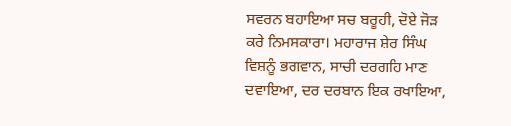ਸਵਰਨ ਬਹਾਇਆ ਸਚ ਬਰੂਹੀ, ਦੋਏ ਜੋੜ ਕਰੇ ਨਿਮਸਕਾਰਾ। ਮਹਾਰਾਜ ਸ਼ੇਰ ਸਿੰਘ ਵਿਸ਼ਨੂੰ ਭਗਵਾਨ, ਸਾਚੀ ਦਰਗਹਿ ਮਾਣ ਦਵਾਇਆ, ਦਰ ਦਰਬਾਨ ਇਕ ਰਖਾਇਆ,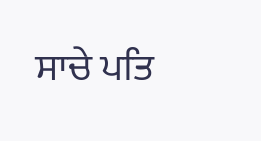ਸਾਚੇ ਪਤਿ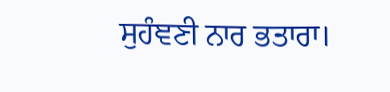ਸੁਹੰਞਣੀ ਨਾਰ ਭਤਾਰਾ।